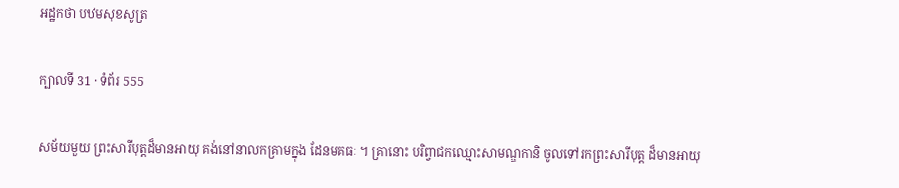អដ្ឋកថា បឋមសុខសូត្រ

ក្បាលទី 31 · ទំព័រ 555

សម័យមួយ ព្រះសារីបុត្តដ៏មានអាយុ គង់នៅនាលកគ្រាមក្នុង ដែនមគធៈ ។ គ្រានោះ បរិព្វាជកឈ្មោះសាមណ្ឌកានិ ចូលទៅរកព្រះសារីបុត្ត ដ៏មានអាយុ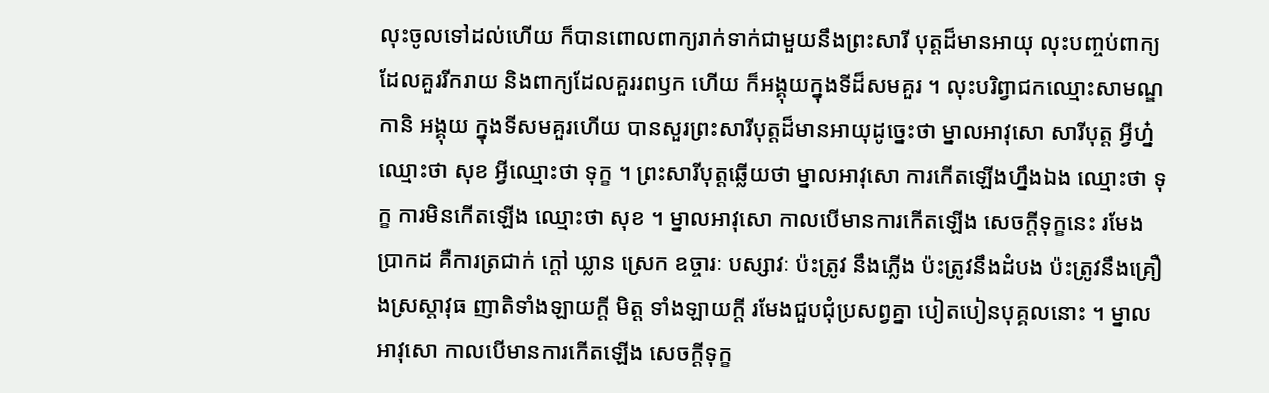លុះចូលទៅដល់ហើយ ក៏បានពោលពាក្យរាក់ទាក់ជាមួយនឹងព្រះសារី បុត្តដ៏មានអាយុ លុះបញ្ចប់ពាក្យដែលគួររីករាយ និងពាក្យដែលគួររពឫក ហើយ ក៏អង្គុយក្នុងទីដ៏សមគួរ ។ លុះបរិព្វាជកឈ្មោះសាមណ្ឌកានិ អង្គុយ ក្នុងទីសមគួរហើយ បានសួរព្រះសារីបុត្តដ៏មានអាយុដូច្នេះថា ម្នាលអាវុសោ សារីបុត្ត អ្វីហ្ន៎ឈ្មោះថា សុខ អ្វីឈ្មោះថា ទុក្ខ ។ ព្រះសារីបុត្តឆ្លើយថា ម្នាលអាវុសោ ការកើតឡើងហ្នឹងឯង ឈ្មោះថា ទុក្ខ ការមិនកើតឡើង ឈ្មោះថា សុខ ។ ម្នាលអាវុសោ កាលបើមានការកើតឡើង សេចក្តីទុក្ខនេះ រមែងប្រាកដ គឺការត្រជាក់ ក្តៅ ឃ្លាន ស្រេក ឧច្ចារៈ បស្សាវៈ ប៉ះត្រូវ នឹងភ្លើង ប៉ះត្រូវនឹងដំបង ប៉ះត្រូវនឹងគ្រឿងស្រស្តាវុធ ញាតិទាំងឡាយក្តី មិត្ត ទាំងឡាយក្តី រមែងជួបជុំប្រសព្វគ្នា បៀតបៀនបុគ្គលនោះ ។ ម្នាលអាវុសោ កាលបើមានការកើតឡើង សេចក្តីទុក្ខ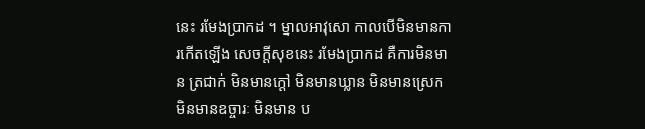នេះ រមែងប្រាកដ ។ ម្នាលអាវុសោ កាលបើមិនមានការកើតឡើង សេចក្តីសុខនេះ រមែងប្រាកដ គឺការមិនមាន ត្រជាក់ មិនមានក្តៅ មិនមានឃ្លាន មិនមានស្រេក មិនមានឧច្ចារៈ មិនមាន ប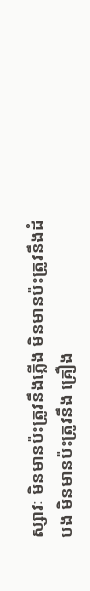ស្សាវៈ មិនមានប៉ះត្រូវនឹងភ្លើង មិនមានប៉ះត្រូវនឹងដំបង មិនមានប៉ះត្រូវនឹង គ្រឿង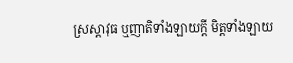ស្រស្តាវុធ ឬញាតិទាំងឡាយក្តី មិត្តទាំងឡាយ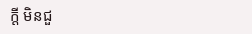ក្តី មិនជួ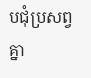បជុំប្រសព្វគ្នា